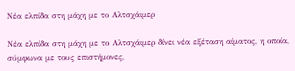Νέα ελπίδα στη μάχη με το Αλτσχάιμερ

Νέα ελπίδα στη μάχη με το Αλτσχάιμερ δίνει νέα εξέταση αίματος, η οποία, σύμφωνα με τους επιστήμονες,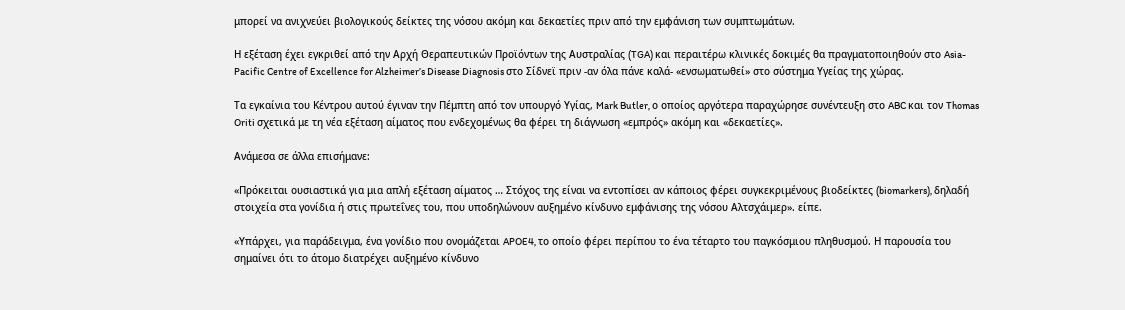μπορεί να ανιχνεύει βιολογικούς δείκτες της νόσου ακόμη και δεκαετίες πριν από την εμφάνιση των συμπτωμάτων.

Η εξέταση έχει εγκριθεί από την Αρχή Θεραπευτικών Προϊόντων της Αυστραλίας (TGA) και περαιτέρω κλινικές δοκιμές θα πραγματοποιηθούν στο Asia-Pacific Centre of Excellence for Alzheimer’s Disease Diagnosis στο Σίδνεϊ πριν -αν όλα πάνε καλά- «ενσωματωθεί» στο σύστημα Υγείας της χώρας.

Τα εγκαίνια του Κέντρου αυτού έγιναν την Πέμπτη από τον υπουργό Υγίας, Mark Butler, ο οποίος αργότερα παραχώρησε συνέντευξη στο ABC και τον Thomas Oriti σχετικά με τη νέα εξέταση αίματος που ενδεχομένως θα φέρει τη διάγνωση «εμπρός» ακόμη και «δεκαετίες».

Ανάμεσα σε άλλα επισήμανε:

«Πρόκειται ουσιαστικά για μια απλή εξέταση αίματος … Στόχος της είναι να εντοπίσει αν κάποιος φέρει συγκεκριμένους βιοδείκτες (biomarkers), δηλαδή στοιχεία στα γονίδια ή στις πρωτεΐνες του, που υποδηλώνουν αυξημένο κίνδυνο εμφάνισης της νόσου Αλτσχάιμερ». είπε.

«Υπάρχει, για παράδειγμα, ένα γονίδιο που ονομάζεται APOE4, το οποίο φέρει περίπου το ένα τέταρτο του παγκόσμιου πληθυσμού. Η παρουσία του σημαίνει ότι το άτομο διατρέχει αυξημένο κίνδυνο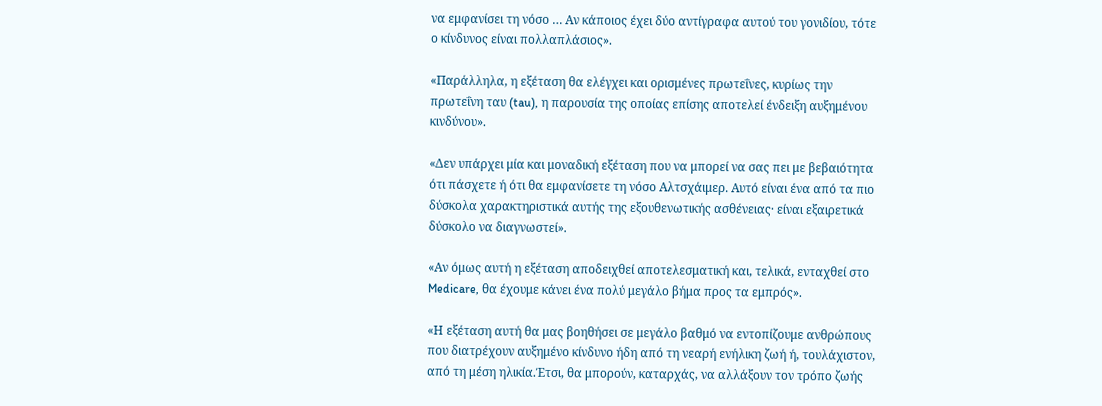να εμφανίσει τη νόσο … Αν κάποιος έχει δύο αντίγραφα αυτού του γονιδίου, τότε ο κίνδυνος είναι πολλαπλάσιος».

«Παράλληλα, η εξέταση θα ελέγχει και ορισμένες πρωτεΐνες, κυρίως την πρωτεΐνη ταυ (tau), η παρουσία της οποίας επίσης αποτελεί ένδειξη αυξημένου κινδύνου».

«Δεν υπάρχει μία και μοναδική εξέταση που να μπορεί να σας πει με βεβαιότητα ότι πάσχετε ή ότι θα εμφανίσετε τη νόσο Αλτσχάιμερ. Αυτό είναι ένα από τα πιο δύσκολα χαρακτηριστικά αυτής της εξουθενωτικής ασθένειας· είναι εξαιρετικά δύσκολο να διαγνωστεί».

«Αν όμως αυτή η εξέταση αποδειχθεί αποτελεσματική και, τελικά, ενταχθεί στο Medicare, θα έχουμε κάνει ένα πολύ μεγάλο βήμα προς τα εμπρός».

«Η εξέταση αυτή θα μας βοηθήσει σε μεγάλο βαθμό να εντοπίζουμε ανθρώπους που διατρέχουν αυξημένο κίνδυνο ήδη από τη νεαρή ενήλικη ζωή ή, τουλάχιστον, από τη μέση ηλικία.Έτσι, θα μπορούν, καταρχάς, να αλλάξουν τον τρόπο ζωής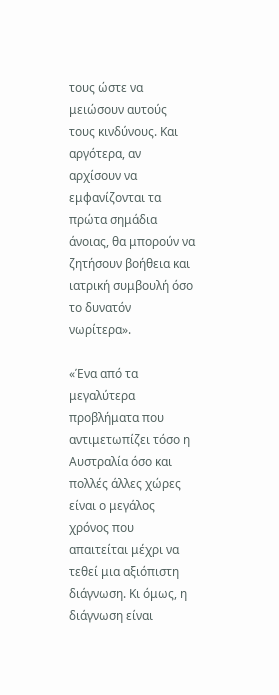τους ώστε να μειώσουν αυτούς τους κινδύνους. Και αργότερα, αν αρχίσουν να εμφανίζονται τα πρώτα σημάδια άνοιας, θα μπορούν να ζητήσουν βοήθεια και ιατρική συμβουλή όσο το δυνατόν νωρίτερα».

«Ένα από τα μεγαλύτερα προβλήματα που αντιμετωπίζει τόσο η Αυστραλία όσο και πολλές άλλες χώρες είναι ο μεγάλος χρόνος που απαιτείται μέχρι να τεθεί μια αξιόπιστη διάγνωση. Κι όμως, η διάγνωση είναι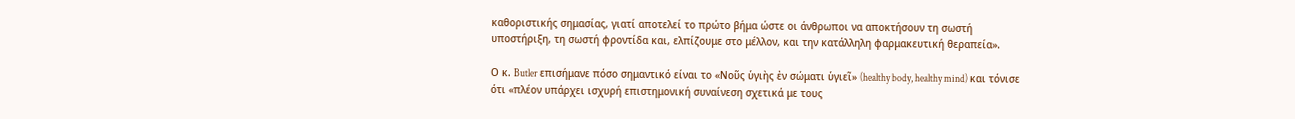καθοριστικής σημασίας, γιατί αποτελεί το πρώτο βήμα ώστε οι άνθρωποι να αποκτήσουν τη σωστή υποστήριξη, τη σωστή φροντίδα και, ελπίζουμε στο μέλλον, και την κατάλληλη φαρμακευτική θεραπεία».

Ο κ. Butler επισήμανε πόσο σημαντικό είναι το «Νοῦς ὑγιὴς ἐν σώματι ὑγιεῖ» (healthy body, healthy mind) και τόνισε ότι «πλέον υπάρχει ισχυρή επιστημονική συναίνεση σχετικά με τους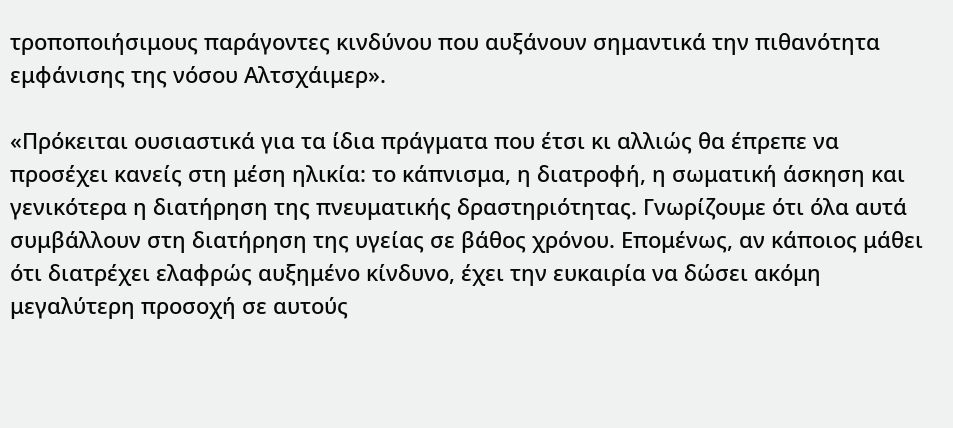τροποποιήσιμους παράγοντες κινδύνου που αυξάνουν σημαντικά την πιθανότητα εμφάνισης της νόσου Αλτσχάιμερ».

«Πρόκειται ουσιαστικά για τα ίδια πράγματα που έτσι κι αλλιώς θα έπρεπε να προσέχει κανείς στη μέση ηλικία: το κάπνισμα, η διατροφή, η σωματική άσκηση και γενικότερα η διατήρηση της πνευματικής δραστηριότητας. Γνωρίζουμε ότι όλα αυτά συμβάλλουν στη διατήρηση της υγείας σε βάθος χρόνου. Επομένως, αν κάποιος μάθει ότι διατρέχει ελαφρώς αυξημένο κίνδυνο, έχει την ευκαιρία να δώσει ακόμη μεγαλύτερη προσοχή σε αυτούς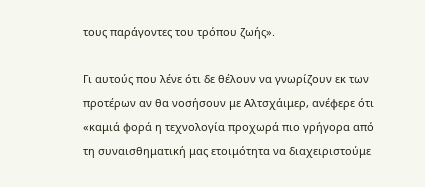τους παράγοντες του τρόπου ζωής».

Γι αυτούς που λένε ότι δε θέλουν να γνωρίζουν εκ των προτέρων αν θα νοσήσουν με Αλτσχάιμερ, ανέφερε ότι «καμιά φορά η τεχνολογία προχωρά πιο γρήγορα από τη συναισθηματική μας ετοιμότητα να διαχειριστούμε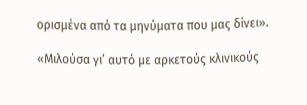ορισμένα από τα μηνύματα που μας δίνει».

«Μιλούσα γι’ αυτό με αρκετούς κλινικούς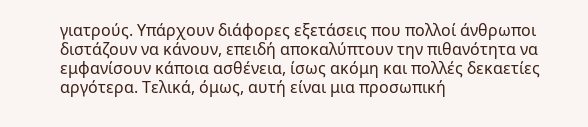γιατρούς. Υπάρχουν διάφορες εξετάσεις που πολλοί άνθρωποι διστάζουν να κάνουν, επειδή αποκαλύπτουν την πιθανότητα να εμφανίσουν κάποια ασθένεια, ίσως ακόμη και πολλές δεκαετίες αργότερα. Τελικά, όμως, αυτή είναι μια προσωπική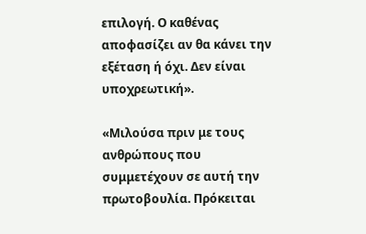επιλογή. Ο καθένας αποφασίζει αν θα κάνει την εξέταση ή όχι. Δεν είναι υποχρεωτική».

«Μιλούσα πριν με τους ανθρώπους που συμμετέχουν σε αυτή την πρωτοβουλία. Πρόκειται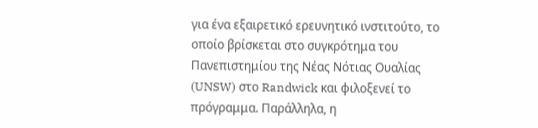για ένα εξαιρετικό ερευνητικό ινστιτούτο, το οποίο βρίσκεται στο συγκρότημα του Πανεπιστημίου της Νέας Νότιας Ουαλίας (UNSW) στο Randwick και φιλοξενεί το πρόγραμμα. Παράλληλα, η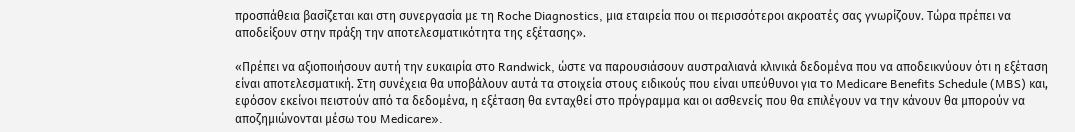προσπάθεια βασίζεται και στη συνεργασία με τη Roche Diagnostics, μια εταιρεία που οι περισσότεροι ακροατές σας γνωρίζουν. Τώρα πρέπει να αποδείξουν στην πράξη την αποτελεσματικότητα της εξέτασης».

«Πρέπει να αξιοποιήσουν αυτή την ευκαιρία στο Randwick, ώστε να παρουσιάσουν αυστραλιανά κλινικά δεδομένα που να αποδεικνύουν ότι η εξέταση είναι αποτελεσματική. Στη συνέχεια θα υποβάλουν αυτά τα στοιχεία στους ειδικούς που είναι υπεύθυνοι για το Medicare Benefits Schedule (MBS) και, εφόσον εκείνοι πειστούν από τα δεδομένα, η εξέταση θα ενταχθεί στο πρόγραμμα και οι ασθενείς που θα επιλέγουν να την κάνουν θα μπορούν να αποζημιώνονται μέσω του Medicare».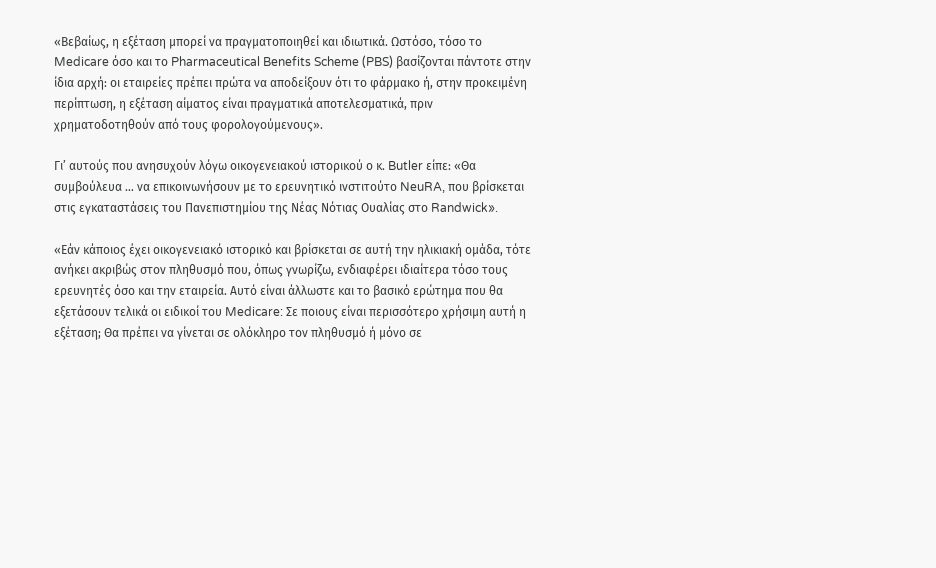«Βεβαίως, η εξέταση μπορεί να πραγματοποιηθεί και ιδιωτικά. Ωστόσο, τόσο το Medicare όσο και το Pharmaceutical Benefits Scheme (PBS) βασίζονται πάντοτε στην ίδια αρχή: οι εταιρείες πρέπει πρώτα να αποδείξουν ότι το φάρμακο ή, στην προκειμένη περίπτωση, η εξέταση αίματος είναι πραγματικά αποτελεσματικά, πριν χρηματοδοτηθούν από τους φορολογούμενους».

Γι’ αυτούς που ανησυχούν λόγω οικογενειακού ιστορικού ο κ. Butler είπε: «Θα συμβούλευα … να επικοινωνήσουν με το ερευνητικό ινστιτούτο NeuRA, που βρίσκεται στις εγκαταστάσεις του Πανεπιστημίου της Νέας Νότιας Ουαλίας στο Randwick».

«Εάν κάποιος έχει οικογενειακό ιστορικό και βρίσκεται σε αυτή την ηλικιακή ομάδα, τότε ανήκει ακριβώς στον πληθυσμό που, όπως γνωρίζω, ενδιαφέρει ιδιαίτερα τόσο τους ερευνητές όσο και την εταιρεία. Αυτό είναι άλλωστε και το βασικό ερώτημα που θα εξετάσουν τελικά οι ειδικοί του Medicare: Σε ποιους είναι περισσότερο χρήσιμη αυτή η εξέταση; Θα πρέπει να γίνεται σε ολόκληρο τον πληθυσμό ή μόνο σε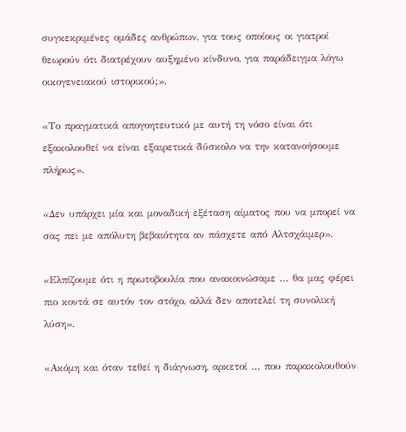συγκεκριμένες ομάδες ανθρώπων, για τους οποίους οι γιατροί θεωρούν ότι διατρέχουν αυξημένο κίνδυνο, για παράδειγμα λόγω οικογενειακού ιστορικού;».

«Το πραγματικά απογοητευτικό με αυτή τη νόσο είναι ότι εξακολουθεί να είναι εξαιρετικά δύσκολο να την κατανοήσουμε πλήρως».

«Δεν υπάρχει μία και μοναδική εξέταση αίματος που να μπορεί να σας πει με απόλυτη βεβαιότητα αν πάσχετε από Αλτσχάιμερ».

«Ελπίζουμε ότι η πρωτοβουλία που ανακοινώσαμε … θα μας φέρει πιο κοντά σε αυτόν τον στόχο, αλλά δεν αποτελεί τη συνολική λύση».

«Ακόμη και όταν τεθεί η διάγνωση, αρκετοί … που παρακολουθούν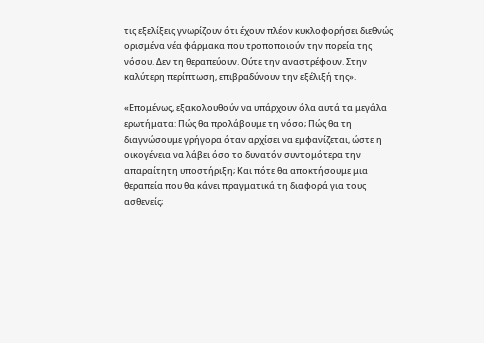τις εξελίξεις γνωρίζουν ότι έχουν πλέον κυκλοφορήσει διεθνώς ορισμένα νέα φάρμακα που τροποποιούν την πορεία της νόσου. Δεν τη θεραπεύουν. Ούτε την αναστρέφουν. Στην καλύτερη περίπτωση, επιβραδύνουν την εξέλιξή της».

«Επομένως, εξακολουθούν να υπάρχουν όλα αυτά τα μεγάλα ερωτήματα: Πώς θα προλάβουμε τη νόσο; Πώς θα τη διαγνώσουμε γρήγορα όταν αρχίσει να εμφανίζεται, ώστε η οικογένεια να λάβει όσο το δυνατόν συντομότερα την απαραίτητη υποστήριξη; Και πότε θα αποκτήσουμε μια θεραπεία που θα κάνει πραγματικά τη διαφορά για τους ασθενείς;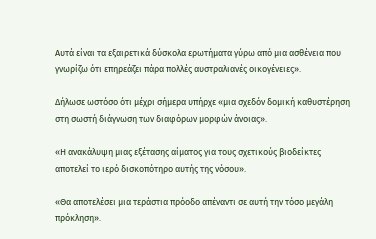Αυτά είναι τα εξαιρετικά δύσκολα ερωτήματα γύρω από μια ασθένεια που γνωρίζω ότι επηρεάζει πάρα πολλές αυστραλιανές οικογένειες».

Δήλωσε ωστόσο ότι μέχρι σήμερα υπήρχε «μια σχεδόν δομική καθυστέρηση στη σωστή διάγνωση των διαφόρων μορφών άνοιας».

«Η ανακάλυψη μιας εξέτασης αίματος για τους σχετικούς βιοδείκτες αποτελεί το ιερό δισκοπότηρο αυτής της νόσου».

«Θα αποτελέσει μια τεράστια πρόοδο απέναντι σε αυτή την τόσο μεγάλη πρόκληση».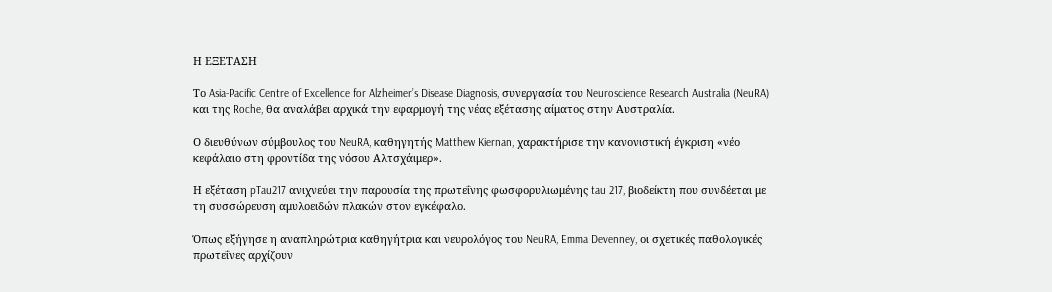Η ΕΞΕΤΑΣΗ

Το Asia-Pacific Centre of Excellence for Alzheimer’s Disease Diagnosis, συνεργασία του Neuroscience Research Australia (NeuRA) και της Roche, θα αναλάβει αρχικά την εφαρμογή της νέας εξέτασης αίματος στην Αυστραλία.

Ο διευθύνων σύμβουλος του NeuRA, καθηγητής Matthew Kiernan, χαρακτήρισε την κανονιστική έγκριση «νέο κεφάλαιο στη φροντίδα της νόσου Αλτσχάιμερ».

Η εξέταση pTau217 ανιχνεύει την παρουσία της πρωτεΐνης φωσφορυλιωμένης tau 217, βιοδείκτη που συνδέεται με τη συσσώρευση αμυλοειδών πλακών στον εγκέφαλο.

Όπως εξήγησε η αναπληρώτρια καθηγήτρια και νευρολόγος του NeuRA, Emma Devenney, οι σχετικές παθολογικές πρωτεΐνες αρχίζουν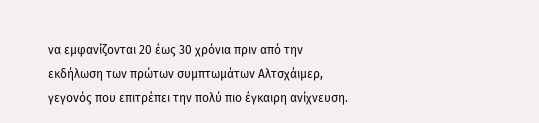να εμφανίζονται 20 έως 30 χρόνια πριν από την εκδήλωση των πρώτων συμπτωμάτων Αλτσχάιμερ, γεγονός που επιτρέπει την πολύ πιο έγκαιρη ανίχνευση.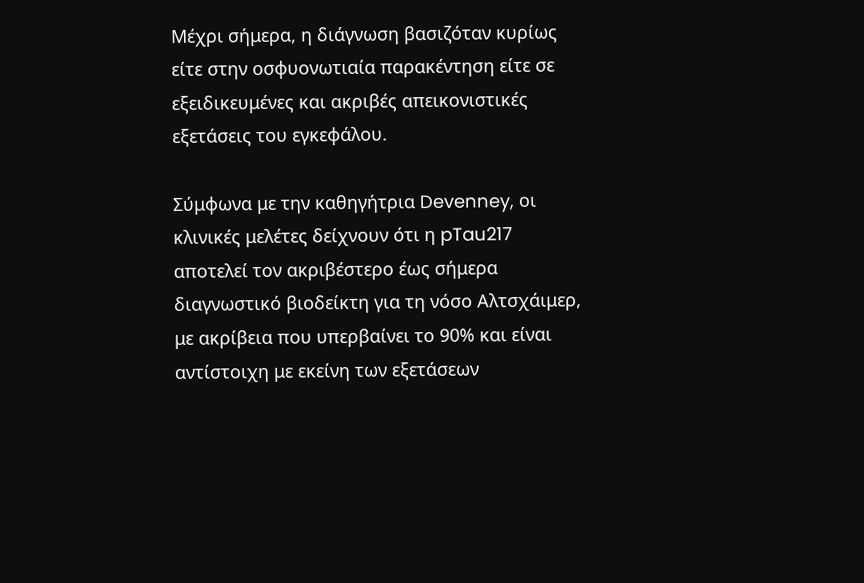Μέχρι σήμερα, η διάγνωση βασιζόταν κυρίως είτε στην οσφυονωτιαία παρακέντηση είτε σε εξειδικευμένες και ακριβές απεικονιστικές εξετάσεις του εγκεφάλου.

Σύμφωνα με την καθηγήτρια Devenney, οι κλινικές μελέτες δείχνουν ότι η pTau217 αποτελεί τον ακριβέστερο έως σήμερα διαγνωστικό βιοδείκτη για τη νόσο Αλτσχάιμερ, με ακρίβεια που υπερβαίνει το 90% και είναι αντίστοιχη με εκείνη των εξετάσεων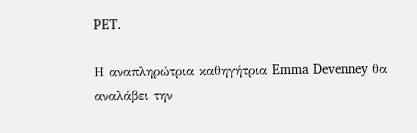PET.

Η αναπληρώτρια καθηγήτρια Emma Devenney θα αναλάβει την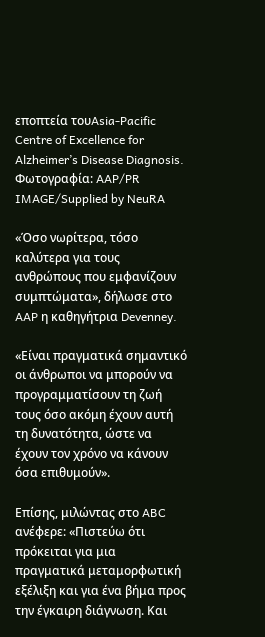εποπτεία τουAsia-Pacific Centre of Excellence for Alzheimer’s Disease Diagnosis. Φωτογραφία: AAP/PR IMAGE/Supplied by NeuRA

«Όσο νωρίτερα, τόσο καλύτερα για τους ανθρώπους που εμφανίζουν συμπτώματα», δήλωσε στο AAP η καθηγήτρια Devenney.

«Είναι πραγματικά σημαντικό οι άνθρωποι να μπορούν να προγραμματίσουν τη ζωή τους όσο ακόμη έχουν αυτή τη δυνατότητα, ώστε να έχουν τον χρόνο να κάνουν όσα επιθυμούν».

Επίσης, μιλώντας στο ABC ανέφερε: «Πιστεύω ότι πρόκειται για μια πραγματικά μεταμορφωτική εξέλιξη και για ένα βήμα προς την έγκαιρη διάγνωση. Και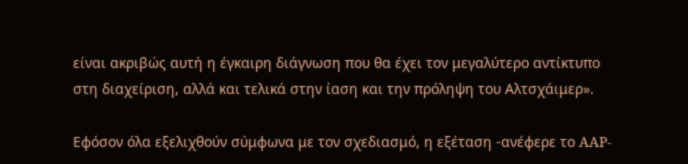είναι ακριβώς αυτή η έγκαιρη διάγνωση που θα έχει τον μεγαλύτερο αντίκτυπο στη διαχείριση, αλλά και τελικά στην ίαση και την πρόληψη του Αλτσχάιμερ».

Εφόσον όλα εξελιχθούν σύμφωνα με τον σχεδιασμό, η εξέταση -ανέφερε το AAP-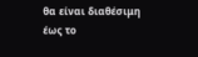θα είναι διαθέσιμη έως το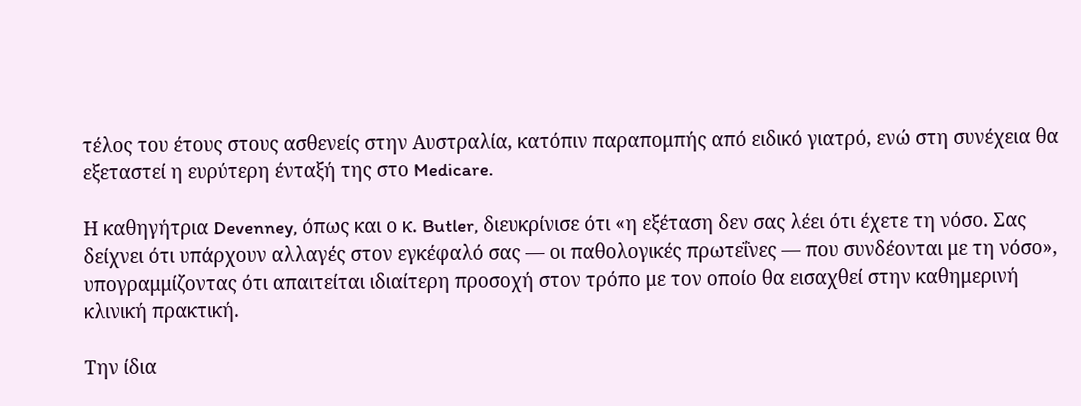τέλος του έτους στους ασθενείς στην Αυστραλία, κατόπιν παραπομπής από ειδικό γιατρό, ενώ στη συνέχεια θα εξεταστεί η ευρύτερη ένταξή της στο Medicare.

Η καθηγήτρια Devenney, όπως και ο κ. Butler, διευκρίνισε ότι «η εξέταση δεν σας λέει ότι έχετε τη νόσο. Σας δείχνει ότι υπάρχουν αλλαγές στον εγκέφαλό σας — οι παθολογικές πρωτεΐνες — που συνδέονται με τη νόσο», υπογραμμίζοντας ότι απαιτείται ιδιαίτερη προσοχή στον τρόπο με τον οποίο θα εισαχθεί στην καθημερινή κλινική πρακτική.

Την ίδια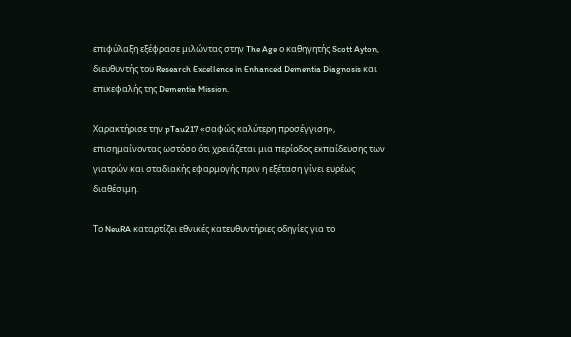επιφύλαξη εξέφρασε μιλώντας στην The Age ο καθηγητής Scott Ayton, διευθυντής του Research Excellence in Enhanced Dementia Diagnosis και επικεφαλής της Dementia Mission.

Xαρακτήρισε την pTau217 «σαφώς καλύτερη προσέγγιση», επισημαίνοντας ωστόσο ότι χρειάζεται μια περίοδος εκπαίδευσης των γιατρών και σταδιακής εφαρμογής πριν η εξέταση γίνει ευρέως διαθέσιμη.

Το NeuRA καταρτίζει εθνικές κατευθυντήριες οδηγίες για το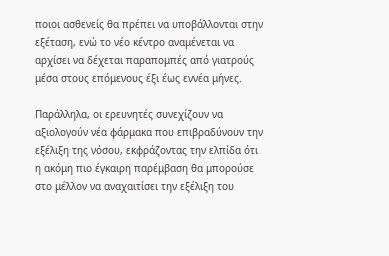ποιοι ασθενείς θα πρέπει να υποβάλλονται στην εξέταση, ενώ το νέο κέντρο αναμένεται να αρχίσει να δέχεται παραπομπές από γιατρούς μέσα στους επόμενους έξι έως εννέα μήνες.

Παράλληλα, οι ερευνητές συνεχίζουν να αξιολογούν νέα φάρμακα που επιβραδύνουν την εξέλιξη της νόσου, εκφράζοντας την ελπίδα ότι η ακόμη πιο έγκαιρη παρέμβαση θα μπορούσε στο μέλλον να αναχαιτίσει την εξέλιξη του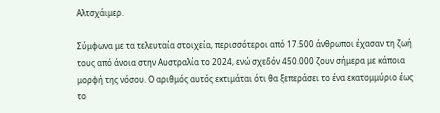Αλτσχάιμερ.

Σύμφωνα με τα τελευταία στοιχεία, περισσότεροι από 17.500 άνθρωποι έχασαν τη ζωή τους από άνοια στην Αυστραλία το 2024, ενώ σχεδόν 450.000 ζουν σήμερα με κάποια μορφή της νόσου. Ο αριθμός αυτός εκτιμάται ότι θα ξεπεράσει το ένα εκατομμύριο έως το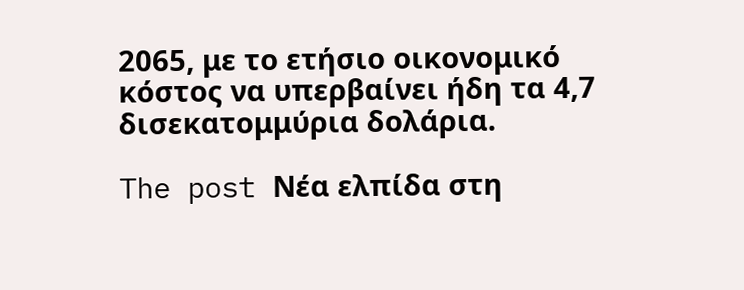2065, με το ετήσιο οικονομικό κόστος να υπερβαίνει ήδη τα 4,7 δισεκατομμύρια δολάρια.

The post Νέα ελπίδα στη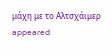μάχη με το Αλτσχάιμερ appeared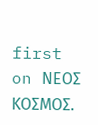first on ΝΕΟΣ ΚΟΣΜΟΣ.